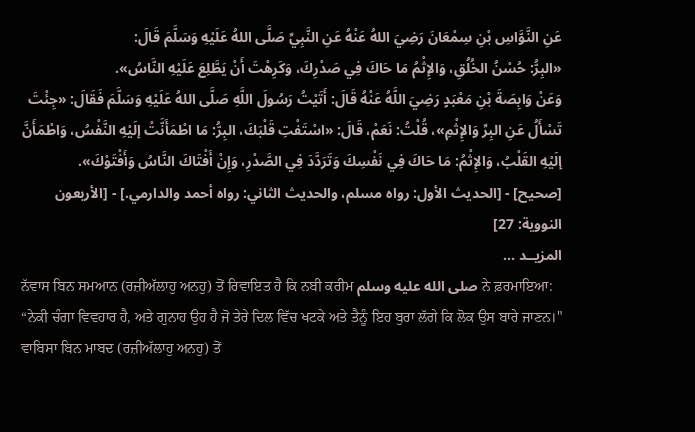عَنِ النَّوَّاسِ بْنِ سِمْعَانَ رَضِيَ اللهُ عَنْهُ عَنِ النَّبِيِّ صَلَّى اللهُ عَلَيْهِ وَسَلَّمَ قَالَ:
«البِرُّ: حُسْنُ الخُلُقِ، وَالإِثْمُ مَا حَاكَ فِي صَدْرِكَ، وَكَرِهْتَ أَنْ يَطَّلِعَ عَلَيْهِ النَّاسُ».
وَعَنْ وَابِصَةَ بْنِ مَعْبَدٍ رَضِيَ اللَّهُ عَنْهُ قَالَ: أَتَيْتُ رَسُولَ اللَّهِ صَلَّى اللهُ عَلَيْهِ وَسَلَّمَ فَقَالَ: «جِئْتَ تَسْأَلُ عَنِ البِرِّ وَالإِثْمِ»، قُلْتُ: نَعَمْ، قَالَ: «اسْتَفْتِ قَلْبَكَ، البِرُّ: مَا اطْمَأَنَّتْ إلَيْهِ النَّفْسُ، وَاطْمَأَنَّ إلَيْهِ القَلْبُ، وَالإِثْمُ: مَا حَاكَ فِي نَفْسِكَ وَتَرَدَّدَ فِي الصَّدْرِ، وَإِنْ أَفْتَاكَ النَّاسُ وَأَفْتَوْكَ».
[صحيح] - [الحديث الأول: رواه مسلم، والحديث الثاني: رواه أحمد والدارمي.] - [الأربعون النووية: 27]
المزيــد ...
ਨੱਵਾਸ ਬਿਨ ਸਮਆਨ (ਰਜ਼ੀਅੱਲਾਹੁ ਅਨਹੁ) ਤੋਂ ਰਿਵਾਇਤ ਹੈ ਕਿ ਨਬੀ ਕਰੀਮ صلى الله عليه وسلم ਨੇ ਫ਼ਰਮਾਇਆ:
“ਨੇਕੀ ਚੰਗਾ ਵਿਵਹਾਰ ਹੈ, ਅਤੇ ਗੁਨਾਹ ਉਹ ਹੈ ਜੋ ਤੇਰੇ ਦਿਲ ਵਿੱਚ ਖਟਕੇ ਅਤੇ ਤੈਨੂੰ ਇਹ ਬੁਰਾ ਲੱਗੇ ਕਿ ਲੋਕ ਉਸ ਬਾਰੇ ਜਾਣਨ।" ਵਾਬਿਸਾ ਬਿਨ ਮਾਬਦ (ਰਜ਼ੀਅੱਲਾਹੁ ਅਨਹੁ) ਤੋਂ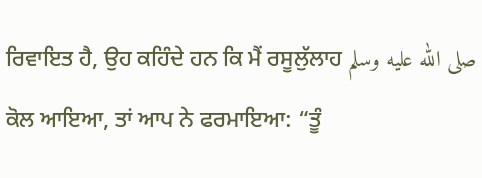ਰਿਵਾਇਤ ਹੈ, ਉਹ ਕਹਿੰਦੇ ਹਨ ਕਿ ਮੈਂ ਰਸੂਲੁੱਲਾਹ صلى الله عليه وسلم ਕੋਲ ਆਇਆ, ਤਾਂ ਆਪ ਨੇ ਫਰਮਾਇਆ: “ਤੂੰ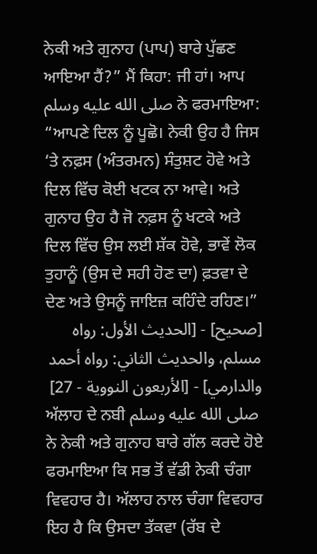ਨੇਕੀ ਅਤੇ ਗੁਨਾਹ (ਪਾਪ) ਬਾਰੇ ਪੁੱਛਣ ਆਇਆ ਹੈਂ?” ਮੈਂ ਕਿਹਾ: ਜੀ ਹਾਂ। ਆਪ صلى الله عليه وسلم ਨੇ ਫਰਮਾਇਆ: “ਆਪਣੇ ਦਿਲ ਨੂੰ ਪੂਛੋ। ਨੇਕੀ ਉਹ ਹੈ ਜਿਸ ‘ਤੇ ਨਫ਼ਸ (ਅੰਤਰਮਨ) ਸੰਤੁਸ਼ਟ ਹੋਵੇ ਅਤੇ ਦਿਲ ਵਿੱਚ ਕੋਈ ਖਟਕ ਨਾ ਆਵੇ। ਅਤੇ ਗੁਨਾਹ ਉਹ ਹੈ ਜੋ ਨਫ਼ਸ ਨੂੰ ਖਟਕੇ ਅਤੇ ਦਿਲ ਵਿੱਚ ਉਸ ਲਈ ਸ਼ੱਕ ਹੋਵੇ, ਭਾਵੇਂ ਲੋਕ ਤੁਹਾਨੂੰ (ਉਸ ਦੇ ਸਹੀ ਹੋਣ ਦਾ) ਫ਼ਤਵਾ ਦੇ ਦੇਣ ਅਤੇ ਉਸਨੂੰ ਜਾਇਜ਼ ਕਹਿੰਦੇ ਰਹਿਣ।”
[صحيح] - [الحديث الأول: رواه مسلم، والحديث الثاني: رواه أحمد والدارمي] - [الأربعون النووية - 27]
ਅੱਲਾਹ ਦੇ ਨਬੀ صلى الله عليه وسلم ਨੇ ਨੇਕੀ ਅਤੇ ਗੁਨਾਹ ਬਾਰੇ ਗੱਲ ਕਰਦੇ ਹੋਏ ਫਰਮਾਇਆ ਕਿ ਸਭ ਤੋਂ ਵੱਡੀ ਨੇਕੀ ਚੰਗਾ ਵਿਵਹਾਰ ਹੈ। ਅੱਲਾਹ ਨਾਲ ਚੰਗਾ ਵਿਵਹਾਰ ਇਹ ਹੈ ਕਿ ਉਸਦਾ ਤੱਕਵਾ (ਰੱਬ ਦੇ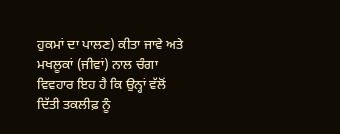ਹੁਕਮਾਂ ਦਾ ਪਾਲਣ) ਕੀਤਾ ਜਾਵੇ ਅਤੇ ਮਖਲੂਕਾਂ (ਜੀਵਾਂ) ਨਾਲ ਚੰਗਾ ਵਿਵਹਾਰ ਇਹ ਹੈ ਕਿ ਉਨ੍ਹਾਂ ਵੱਲੋਂ ਦਿੱਤੀ ਤਕਲੀਫ਼ ਨੂੰ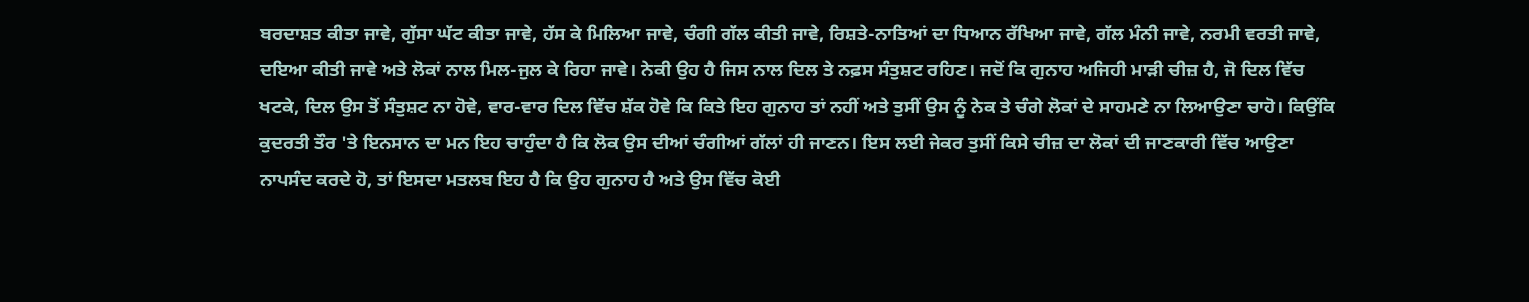ਬਰਦਾਸ਼ਤ ਕੀਤਾ ਜਾਵੇ, ਗੁੱਸਾ ਘੱਟ ਕੀਤਾ ਜਾਵੇ, ਹੱਸ ਕੇ ਮਿਲਿਆ ਜਾਵੇ, ਚੰਗੀ ਗੱਲ ਕੀਤੀ ਜਾਵੇ, ਰਿਸ਼ਤੇ-ਨਾਤਿਆਂ ਦਾ ਧਿਆਨ ਰੱਖਿਆ ਜਾਵੇ, ਗੱਲ ਮੰਨੀ ਜਾਵੇ, ਨਰਮੀ ਵਰਤੀ ਜਾਵੇ, ਦਇਆ ਕੀਤੀ ਜਾਵੇ ਅਤੇ ਲੋਕਾਂ ਨਾਲ ਮਿਲ-ਜੁਲ ਕੇ ਰਿਹਾ ਜਾਵੇ। ਨੇਕੀ ਉਹ ਹੈ ਜਿਸ ਨਾਲ ਦਿਲ ਤੇ ਨਫ਼ਸ ਸੰਤੁਸ਼ਟ ਰਹਿਣ। ਜਦੋਂ ਕਿ ਗੁਨਾਹ ਅਜਿਹੀ ਮਾੜੀ ਚੀਜ਼ ਹੈ, ਜੋ ਦਿਲ ਵਿੱਚ ਖਟਕੇ, ਦਿਲ ਉਸ ਤੋਂ ਸੰਤੁਸ਼ਟ ਨਾ ਹੋਵੇ, ਵਾਰ-ਵਾਰ ਦਿਲ ਵਿੱਚ ਸ਼ੱਕ ਹੋਵੇ ਕਿ ਕਿਤੇ ਇਹ ਗੁਨਾਹ ਤਾਂ ਨਹੀਂ ਅਤੇ ਤੁਸੀਂ ਉਸ ਨੂੰ ਨੇਕ ਤੇ ਚੰਗੇ ਲੋਕਾਂ ਦੇ ਸਾਹਮਣੇ ਨਾ ਲਿਆਉਣਾ ਚਾਹੋ। ਕਿਉਂਕਿ ਕੁਦਰਤੀ ਤੌਰ 'ਤੇ ਇਨਸਾਨ ਦਾ ਮਨ ਇਹ ਚਾਹੁੰਦਾ ਹੈ ਕਿ ਲੋਕ ਉਸ ਦੀਆਂ ਚੰਗੀਆਂ ਗੱਲਾਂ ਹੀ ਜਾਣਨ। ਇਸ ਲਈ ਜੇਕਰ ਤੁਸੀਂ ਕਿਸੇ ਚੀਜ਼ ਦਾ ਲੋਕਾਂ ਦੀ ਜਾਣਕਾਰੀ ਵਿੱਚ ਆਉਣਾ ਨਾਪਸੰਦ ਕਰਦੇ ਹੋ, ਤਾਂ ਇਸਦਾ ਮਤਲਬ ਇਹ ਹੈ ਕਿ ਉਹ ਗੁਨਾਹ ਹੈ ਅਤੇ ਉਸ ਵਿੱਚ ਕੋਈ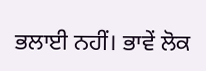ਭਲਾਈ ਨਹੀਂ। ਭਾਵੇਂ ਲੋਕ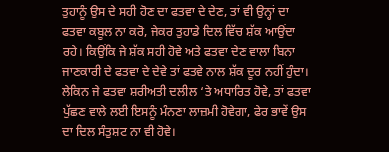ਤੁਹਾਨੂੰ ਉਸ ਦੇ ਸਹੀ ਹੋਣ ਦਾ ਫਤਵਾ ਦੇ ਦੇਣ, ਤਾਂ ਵੀ ਉਨ੍ਹਾਂ ਦਾ ਫਤਵਾ ਕਬੂਲ ਨਾ ਕਰੋ, ਜੇਕਰ ਤੁਹਾਡੇ ਦਿਲ ਵਿੱਚ ਸ਼ੱਕ ਆਉਂਦਾ ਰਹੇ। ਕਿਉਂਕਿ ਜੇ ਸ਼ੱਕ ਸਹੀ ਹੋਵੇ ਅਤੇ ਫਤਵਾ ਦੇਣ ਵਾਲਾ ਬਿਨਾ ਜਾਣਕਾਰੀ ਦੇ ਫਤਵਾ ਦੇ ਦੇਵੇ ਤਾਂ ਫਤਵੇ ਨਾਲ ਸ਼ੱਕ ਦੂਰ ਨਹੀਂ ਹੁੰਦਾ। ਲੇਕਿਨ ਜੇ ਫਤਵਾ ਸ਼ਰੀਅਤੀ ਦਲੀਲ ‘ਤੇ ਅਧਾਰਿਤ ਹੋਵੇ, ਤਾਂ ਫਤਵਾ ਪੁੱਛਣ ਵਾਲੇ ਲਈ ਇਸਨੂੰ ਮੰਨਣਾ ਲਾਜ਼ਮੀ ਹੋਵੇਗਾ, ਫੇਰ ਭਾਵੇਂ ਉਸ ਦਾ ਦਿਲ ਸੰਤੁਸ਼ਟ ਨਾ ਵੀ ਹੋਵੇ।